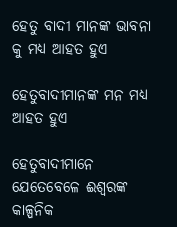ହେତୁ ବାଦୀ ମାନଙ୍କ ଭାବନା କୁ ମଧ୍ୟ ଆହତ ହୁଏ

ହେତୁବାଦୀମାନଙ୍କ ମନ ମଧ୍ୟ ଆହତ ହୁଏ

ହେତୁବାଦୀମାନେ ଯେତେବେଳେ ଈଶ୍ବରଙ୍କ କାଳ୍ପନିକ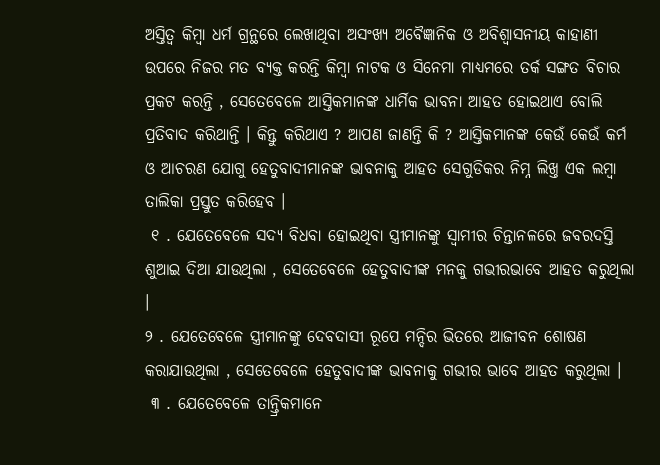ଅସ୍ତିତ୍ବ କିମ୍ବା ଧର୍ମ ଗ୍ରନ୍ଥରେ ଲେଖାଥିବା ଅସଂଖ୍ୟ ଅବୈଜ୍ଞାନିକ ଓ ଅବିଶ୍ୱାସନୀୟ କାହାଣୀ ଉପରେ ନିଜର ମତ ବ୍ୟକ୍ତ କରନ୍ତି କିମ୍ବା ନାଟକ ଓ ସିନେମା ମାଧ୍ୟମରେ ତର୍କ ସଙ୍ଗତ ବିଚାର ପ୍ରକଟ କରନ୍ତି , ସେତେବେଳେ ଆସ୍ତିକମାନଙ୍କ ଧାର୍ମିକ ଭାବନା ଆହତ ହୋଇଥାଏ ବୋଲି ପ୍ରତିବାଦ କରିଥାନ୍ତି । କିନ୍ତୁ କରିଥାଏ ? ଆପଣ ଜାଣନ୍ତି କି ? ଆସ୍ତିକମାନଙ୍କ କେଉଁ କେଉଁ କର୍ମ ଓ ଆଚରଣ ଯୋଗୁ ହେତୁବାଦୀମାନଙ୍କ ଭାବନାକୁ ଆହତ ସେଗୁଡିକର ନିମ୍ନ ଲିଖ୍ତ ଏକ ଲମ୍ବା ତାଲିକା ପ୍ରସ୍ତୁତ କରିହେବ ।
 ୧ . ଯେତେବେଳେ ସଦ୍ୟ ବିଧବା ହୋଇଥିବା ସ୍ତ୍ରୀମାନଙ୍କୁ ସ୍ବାମୀର ଚିନ୍ତାନଳରେ ଜବରଦସ୍ତି ଶୁଆଇ ଦିଆ ଯାଉଥିଲା , ସେତେବେଳେ ହେତୁବାଦୀଙ୍କ ମନକୁ ଗଭୀରଭାବେ ଆହତ କରୁଥିଲା ।
୨ . ଯେତେବେଳେ ସ୍ତ୍ରୀମାନଙ୍କୁ ଦେବଦାସୀ ରୂପେ ମନ୍ଦିର ଭିତରେ ଆଜୀବନ ଶୋଷଣ କରାଯାଉଥିଲା , ସେତେବେଳେ ହେତୁବାଦୀଙ୍କ ଭାବନାକୁ ଗଭୀର ଭାବେ ଆହତ କରୁଥିଲା ।
 ୩ . ଯେତେବେଳେ ତାନ୍ତ୍ରିକମାନେ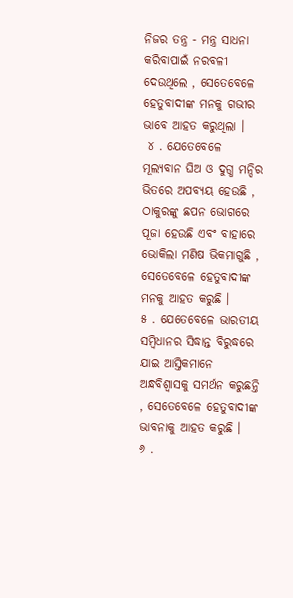ନିଜର ତନ୍ତ୍ର - ମନ୍ତ୍ର ସାଧନା କରିବାପାଇଁ ନରବଳୀ ଦେଉଥିଲେ , ସେତେବେଳେ ହେତୁବାଦୀଙ୍କ ମନକୁ ଗଭୀର ଭାବେ ଆହତ କରୁଥିଲା ।
 ୪ . ଯେତେବେଳେ ମୂଲ୍ୟବାନ ଘିଅ ଓ ଦୁଗ୍ଧ ମନ୍ଦିର ଭିତରେ ଅପବ୍ୟୟ ହେଉଛି , ଠାକୁରଙ୍କୁ ଛପନ ଭୋଗରେ ପୂଜା ହେଉଛି ଏବଂ ବାହାରେ ଭୋକିଲା ମଣିଷ ଭିକମାଗୁଛି , ସେତେବେଳେ ହେତୁବାଦୀଙ୍କ ମନକୁ ଆହତ କରୁଛି ।
୫ . ଯେତେବେଳେ ଭାରତୀୟ ସମ୍ବିଧାନର ସିଦ୍ଧାନ୍ତ ବିରୁଦ୍ଧରେ ଯାଇ ଆସ୍ତିକମାନେ ଅନ୍ଧବିଶ୍ବାସକୁ ସମର୍ଥନ କରୁଛନ୍ତି , ସେତେବେଳେ ହେତୁବାଦୀଙ୍କ ଭାବନାକୁ ଆହତ କରୁଛି ।
୬ .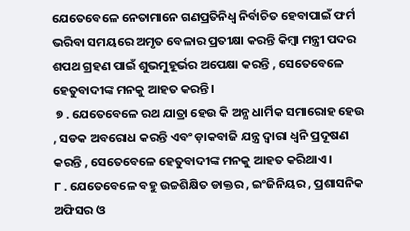ଯେତେବେଳେ ନେତାମାନେ ଗଣପ୍ରତିନିଧ୍ବ ନିର୍ବାଚିତ ହେବାପାଇଁ ଫର୍ମ ଭରିବା ସମୟରେ ଅମୃତ ବେଳାର ପ୍ରତୀକ୍ଷା କରନ୍ତି କିମ୍ବା ମନ୍ତ୍ରୀ ପଦର ଶପଥ ଗ୍ରହଣ ପାଇଁ ଶୁଭମୁହୂର୍ଭର ଅପେକ୍ଷା କରନ୍ତି , ସେତେବେଳେ ହେତୁବାଦୀଙ୍କ ମନକୁ ଆହତ କରନ୍ତି ।
 ୭ . ଯେତେବେଳେ ରଥ ଯାତ୍ରା ହେଉ କି ଅନ୍ଯ ଧାର୍ମିକ ସମାରୋହ ହେଉ , ସଡକ ଅବରୋଧ କରନ୍ତି ଏବଂ ଡ଼ାକବାଜି ଯନ୍ତ୍ର ଦ୍ବାରା ଧ୍ୱନି ପ୍ରଦୂଷଣ କରନ୍ତି , ସେତେବେଳେ ହେତୁବାଦୀଙ୍କ ମନକୁ ଆହତ କରିଥାଏ ।
୮ . ଯେତେବେଳେ ବହୁ ଉଚ୍ଚଶିକ୍ଷିତ ଡାକ୍ତର , ଇଂଜିନିୟର , ପ୍ରଶାସନିକ ଅଫିସର ଓ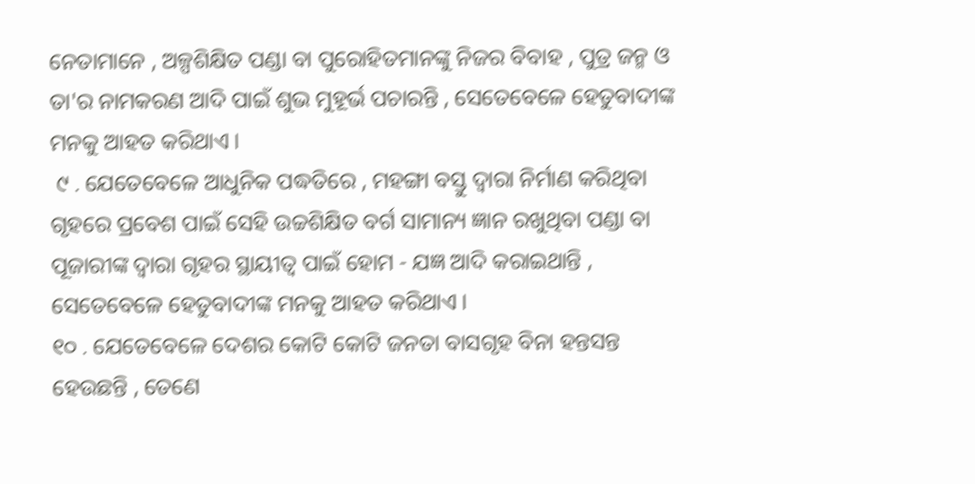ନେତାମାନେ , ଅଳ୍ପଶିକ୍ଷିତ ପଣ୍ଡା ବା ପୁରୋହିତମାନଙ୍କୁ ନିଜର ବିବାହ , ପୁତ୍ର ଜନ୍ମ ଓ ତା'ର ନାମକରଣ ଆଦି ପାଇଁ ଶୁଭ ମୁହୂର୍ଭ ପଚାରନ୍ତି , ସେତେବେଳେ ହେତୁବାଦୀଙ୍କ ମନକୁ ଆହତ କରିଥାଏ ।
 ୯ . ଯେତେବେଳେ ଆଧୁନିକ ପଦ୍ଧତିରେ , ମହଙ୍ଗା ବସ୍ତୁ ଦ୍ବାରା ନିର୍ମାଣ କରିଥିବା ଗୃହରେ ପ୍ରବେଶ ପାଇଁ ସେହି ଉଚ୍ଚଶିକ୍ଷିତ ବର୍ଗ ସାମାନ୍ୟ ଜ୍ଞାନ ରଖୁଥିବା ପଣ୍ଡା ବା ପୂଜାରୀଙ୍କ ଦ୍ବାରା ଗୃହର ସ୍ଥାୟୀତ୍ବ ପାଇଁ ହୋମ - ଯଜ୍ଞ ଆଦି କରାଇଥାନ୍ତି , ସେତେବେଳେ ହେତୁବାଦୀଙ୍କ ମନକୁ ଆହତ କରିଥାଏ ।
୧୦ . ଯେତେବେଳେ ଦେଶର କୋଟି କୋଟି ଜନତା ବାସଗୃହ ବିନା ହନ୍ତସନ୍ତ ହେଉଛନ୍ତି , ତେଣେ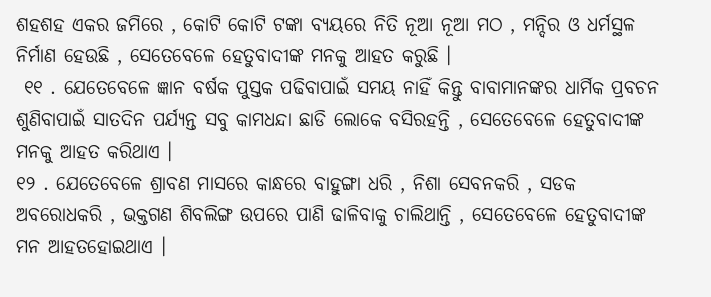ଶହଶହ ଏକର ଜମିରେ , କୋଟି କୋଟି ଟଙ୍କା ବ୍ୟୟରେ ନିତି ନୂଆ ନୂଆ ମଠ , ମନ୍ଦିର ଓ ଧର୍ମସ୍ଥଳ ନିର୍ମାଣ ହେଉଛି , ସେତେବେଳେ ହେତୁବାଦୀଙ୍କ ମନକୁ ଆହତ କରୁଛି ।
 ୧୧ . ଯେତେବେଳେ ଜ୍ଞାନ ବର୍ଷକ ପୁସ୍ତକ ପଢିବାପାଇଁ ସମୟ ନାହିଁ କିନ୍ତୁ ବାବାମାନଙ୍କର ଧାର୍ମିକ ପ୍ରବଚନ ଶୁଣିବାପାଇଁ ସାତଦିନ ପର୍ଯ୍ୟନ୍ତ ସବୁ କାମଧନ୍ଦା ଛାଡି ଲୋକେ ବସିରହନ୍ତି , ସେତେବେଳେ ହେତୁବାଦୀଙ୍କ ମନକୁ ଆହତ କରିଥାଏ ।
୧୨ . ଯେତେବେଳେ ଶ୍ରାବଣ ମାସରେ କାନ୍ଧରେ ବାହୁଙ୍ଗା ଧରି , ନିଶା ସେବନକରି , ସଡକ ଅବରୋଧକରି , ଭକ୍ତଗଣ ଶିବଲିଙ୍ଗ ଉପରେ ପାଣି ଢାଳିବାକୁ ଚାଲିଥାନ୍ତି , ସେତେବେଳେ ହେତୁବାଦୀଙ୍କ ମନ ଆହତହୋଇଥାଏ ।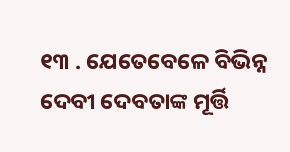୧୩ . ଯେତେବେଳେ ବିଭିନ୍ନ ଦେବୀ ଦେବତାଙ୍କ ମୂର୍ତ୍ତି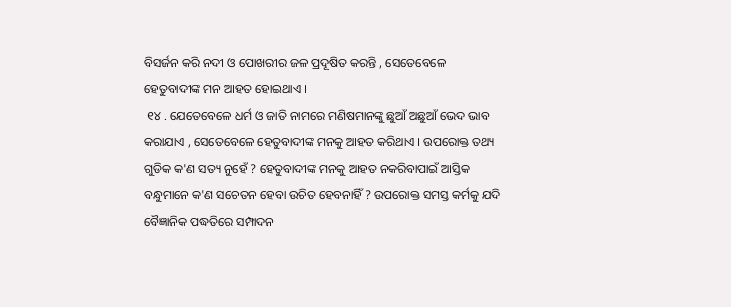ବିସର୍ଜନ କରି ନଦୀ ଓ ପୋଖରୀର ଜଳ ପ୍ରଦୂଷିତ କରନ୍ତି , ସେତେବେଳେ ହେତୁବାଦୀଙ୍କ ମନ ଆହତ ହୋଇଥାଏ ।
 ୧୪ . ଯେତେବେଳେ ଧର୍ମ ଓ ଜାତି ନାମରେ ମଣିଷମାନଙ୍କୁ ଛୁଆଁ ଅଛୁଆଁ ଭେଦ ଭାବ କରାଯାଏ , ସେତେବେଳେ ହେତୁବାଦୀଙ୍କ ମନକୁ ଆହତ କରିଥାଏ । ଉପରୋକ୍ତ ତଥ୍ୟ ଗୁଡିକ କ'ଣ ସତ୍ୟ ନୁହେଁ ? ହେତୁବାଦୀଙ୍କ ମନକୁ ଆହତ ନକରିବାପାଇଁ ଆସ୍ତିକ ବନ୍ଧୁମାନେ କ'ଣ ସଚେତନ ହେବା ଉଚିତ ହେବନାହିଁ ? ଉପରୋକ୍ତ ସମସ୍ତ କର୍ମକୁ ଯଦି ବୈଜ୍ଞାନିକ ପଦ୍ଧତିରେ ସମ୍ପାଦନ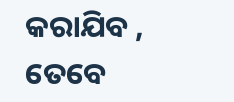କରାଯିବ , ତେବେ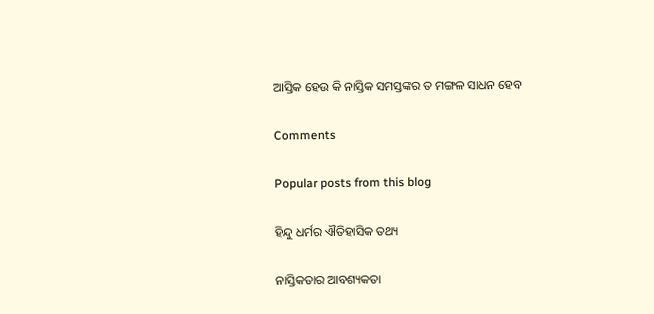ଆସ୍ତିକ ହେଉ କି ନାସ୍ତିକ ସମସ୍ତଙ୍କର ତ ମଙ୍ଗଳ ସାଧନ ହେବ

Comments

Popular posts from this blog

ହିନ୍ଦୁ ଧର୍ମର ଐତିହାସିକ ତଥ୍ୟ

ନାସ୍ତିକତାର ଆବଶ୍ୟକତା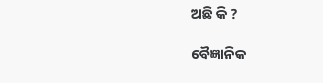ଅଛି କି ?

ବୈଜ୍ଞାନିକ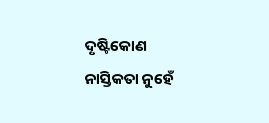ଦୃଷ୍ଟିକୋଣ ନାସ୍ତିକତା ନୁହେଁ